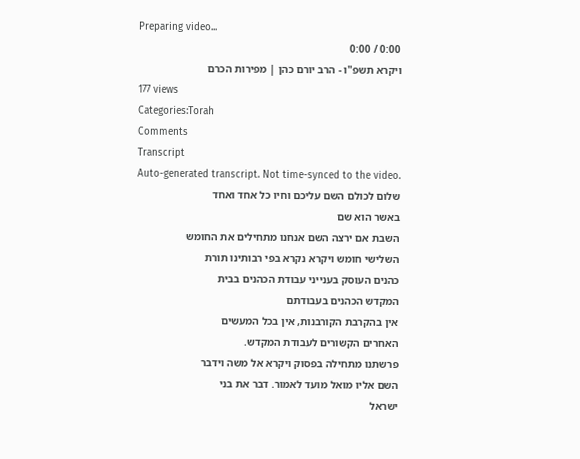Preparing video...
0:00 / 0:00
ויקרא תשפ"ו - הרב יורם כהן | מפירות הכרם
177 views
Categories:Torah
Comments
Transcript
Auto-generated transcript. Not time-synced to the video.
שלום לכולם השם עליכם וחיו כל אחד ואחד
באשר הוא שם
השבת אם ירצה השם אנחנו מתחילים את החומש
השלישי חומש ויקרא נקרא בפי רבותינו תורת
כהנים העוסק בענייני עבודת הכהנים בבית
המקדש הכהנים בעבודתם
אין בהקרבת הקורבנות, אין בכל המעשים
האחרים הקשורים לעבודת המקדש.
פרשתנו מתחילה בפסוק ויקרא אל משה וידבר
השם אליו מואל מועד לאמור. דבר את בני
ישראל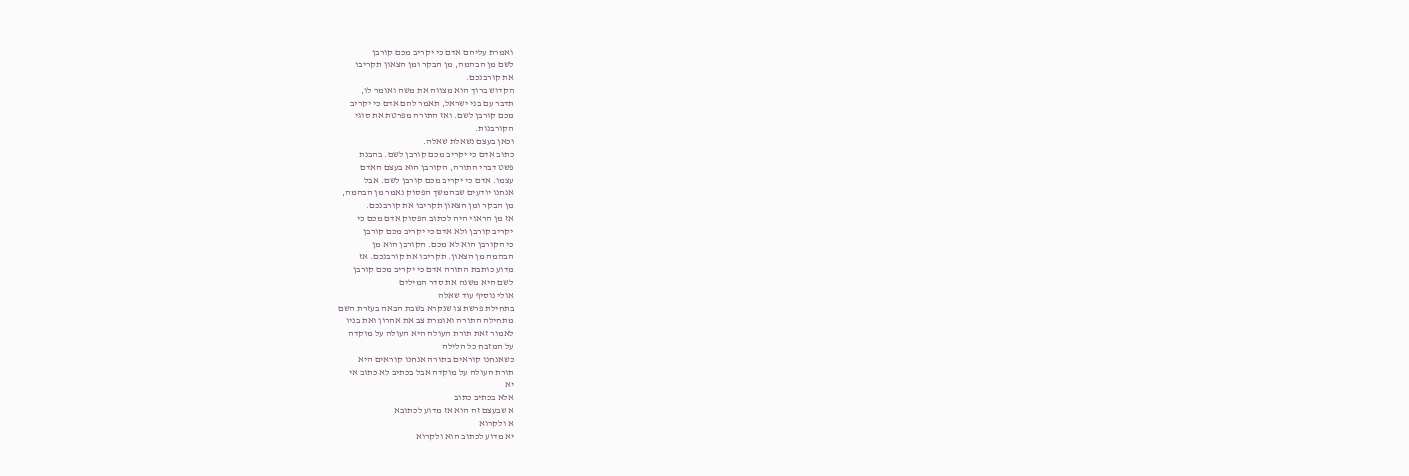ואמרת עליהם אדם כי יקריב מכם קורבן
לשם מן הבהמה, מן הבקר ומן הצאון תקריבו
את קורבנכם.
הקדוש ברוך הוא מצווה את משה ואומר לו,
תדבר עם בני ישראל, תאמר להם אדם כי יקריב
מכם קורבן לשם. ואז התורה מפרטת את סוגי
הקורבנות.
וכאן בעצם נשאלת שאלה.
כתוב אדם כי יקריב מכם קורבן לשם. בהבנת
פשט דברי התורה, הקורבן הוא בעצם האדם
עצמו. אדם כי יקריב מכם קורבן לשם. אבל
אנחנו יודעים שבהמשך הפסוק נאמר מן הבהמה,
מן הבקר ומן הצאון תקריבו את קורבנכם.
אז מן הראוי היה לכתוב הפסוק אדם מכם כי
יקריב קורבן ולא אדם כי יקריב מכם קורבן
כי הקורבן הוא לא מכם. הקורבן הוא מן
הבהמה מן הצאון. תקריבו את קורבנכם. אז
מדוע כותבת התורה אדם כי יקריב מכם קורבן
לשם היא משנה את סדר המילים
אולי נוסיף עוד שאלה
בתחילת פרשת צו שנקרא בשבת הבאה בעזרת השם
מתחילה התורה ואומרת צב את אהרון ואת בניו
לאמור זאת תורת העולה היא העולה על מוקדה
על המזבח כל הלילה
כשאנחנו קוראים בתורה אנחנו קוראים היא
תורת העולה על מוקדה אבל בכתיב לא כתוב אי
יא
אלא בכתיב כתוב
א שבעצם זה הוא אז מדוע לכתובא
א ולקרוא
יא מדוע לכתוב הוא ולקרוא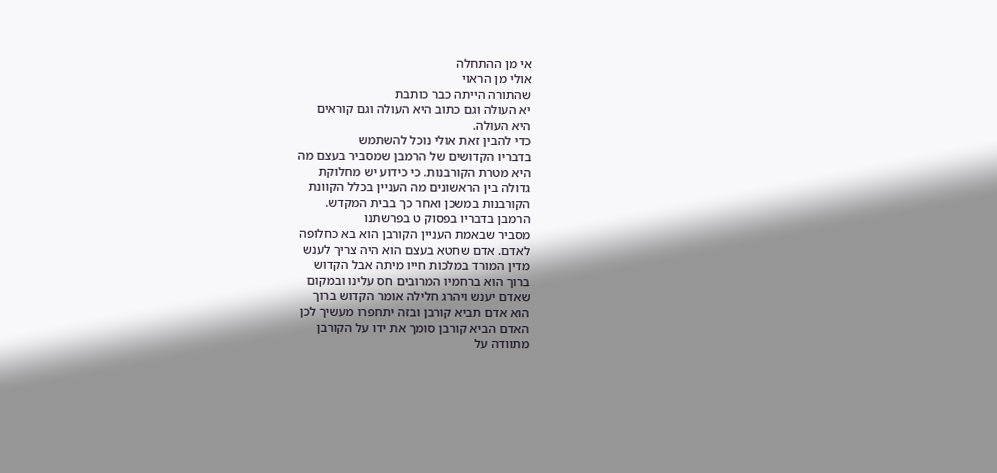אי מן ההתחלה
אולי מן הראוי
שהתורה הייתה כבר כותבת
יא העולה וגם כתוב היא העולה וגם קוראים
היא העולה.
כדי להבין זאת אולי נוכל להשתמש
בדבריו הקדושים של הרמבן שמסביר בעצם מה
היא מטרת הקורבנות. כי כידוע יש מחלוקת
גדולה בין הראשונים מה העניין בכלל הקוונת
הקורבנות במשכן ואחר כך בבית המקדש.
הרמבן בדבריו בפסוק ט בפרשתנו
מסביר שבאמת העניין הקורבן הוא בא כחלופה
לאדם. אדם שחטא בעצם הוא היה צריך לענש
מדין המורד במלכות חייו מיתה אבל הקדוש
ברוך הוא ברחמיו המרובים חס עלינו ובמקום
שאדם יענש ויהרג חלילה אומר הקדוש ברוך
הוא אדם תביא קורבן ובזה יתחפרו מעשיך לכן
האדם הביא קורבן סומך את ידו על הקורבן
מתוודה על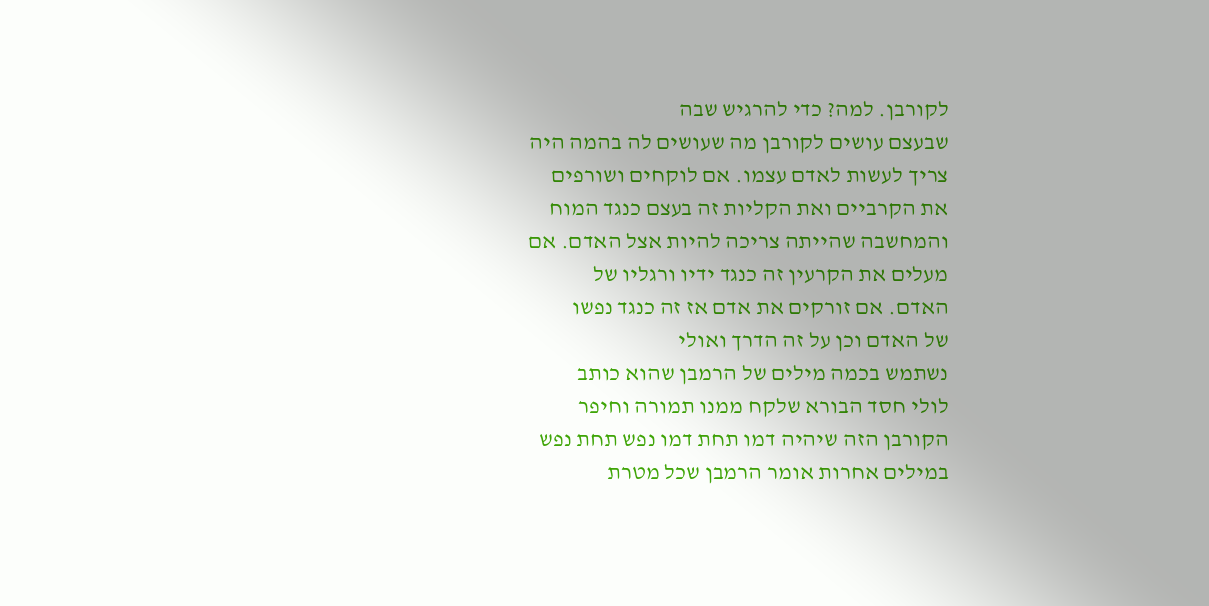לקורבן. למה? כדי להרגיש שבה
שבעצם עושים לקורבן מה שעושים לה בהמה היה
צריך לעשות לאדם עצמו. אם לוקחים ושורפים
את הקרביים ואת הקליות זה בעצם כנגד המוח
והמחשבה שהייתה צריכה להיות אצל האדם. אם
מעלים את הקרעין זה כנגד ידיו ורגליו של
האדם. אם זורקים את אדם אז זה כנגד נפשו
של האדם וכן על זה הדרך ואולי
נשתמש בכמה מילים של הרמבן שהוא כותב
לולי חסד הבורא שלקח ממנו תמורה וחיפר
הקורבן הזה שיהיה דמו תחת דמו נפש תחת נפש
במילים אחרות אומר הרמבן שכל מטרת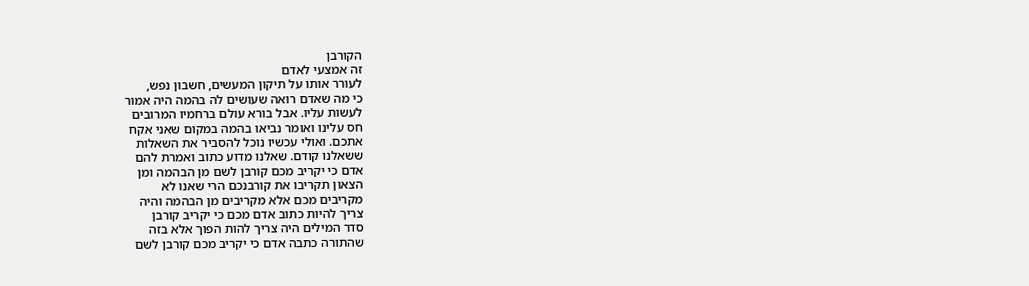הקורבן
זה אמצעי לאדם
לעורר אותו על תיקון המעשים, חשבון נפש,
כי מה שאדם רואה שעושים לה בהמה היה אמור
לעשות עליו. אבל בורא עולם ברחמיו המרובים
חס עלינו ואומר נביאו בהמה במקום שאני אקח
אתכם. ואולי עכשיו נוכל להסביר את השאלות
ששאלנו קודם. שאלנו מדוע כתוב ואמרת להם
אדם כי יקריב מכם קורבן לשם מן הבהמה ומן
הצאון תקריבו את קורבנכם הרי שאנו לא
מקריבים מכם אלא מקריבים מן הבהמה והיה
צריך להיות כתוב אדם מכם כי יקריב קורבן
סדר המילים היה צריך להות הפוך אלא בזה
שהתורה כתבה אדם כי יקריב מכם קורבן לשם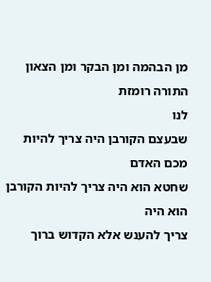מן הבהמה ומן הבקר ומן הצאון התורה רומזת
לנו
שבעצם הקורבן היה צריך להיות מכם האדם
שחטא הוא היה צריך להיות הקורבן הוא היה
צריך להענש אלא הקדוש ברוך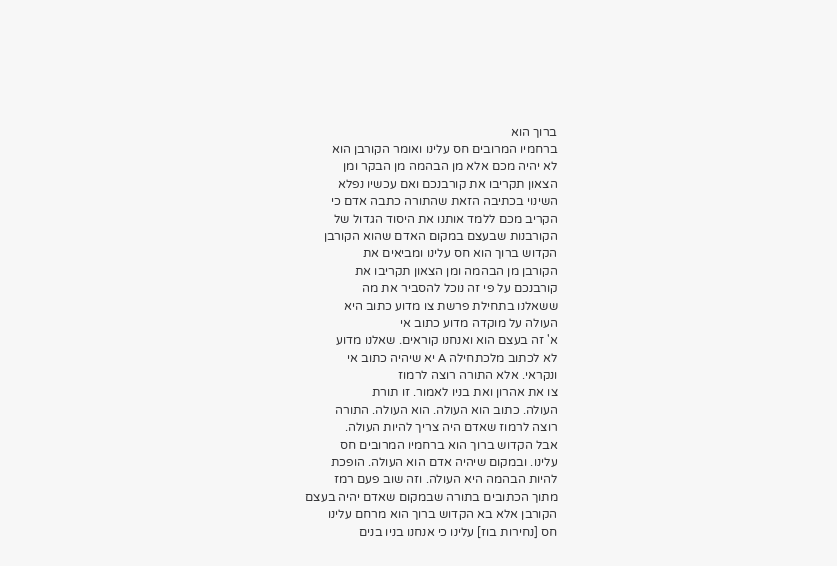ברוך הוא
ברחמיו המרובים חס עלינו ואומר הקורבן הוא
לא יהיה מכם אלא מן הבהמה מן הבקר ומן
הצאון תקריבו את קורבנכם ואם עכשיו נפלא
השינוי בכתיבה הזאת שהתורה כתבה אדם כי
הקריב מכם ללמד אותנו את היסוד הגדול של
הקורבנות שבעצם במקום האדם שהוא הקורבן
הקדוש ברוך הוא חס עלינו ומביאים את
הקורבן מן הבהמה ומן הצאון תקריבו את
קורבנכם על פי זה נוכל להסביר את מה
ששאלנו בתחילת פרשת צו מדוע כתוב היא
העולה על מוקדה מדוע כתוב אי
א' זה בעצם הוא ואנחנו קוראים. שאלנו מדוע
לא לכתוב מלכתחילה A יא שיהיה כתוב אי
ונקראי. אלא התורה רוצה לרמוז
צו את אהרון ואת בניו לאמור. זו תורת
העולה. כתוב הוא העולה. הוא העולה. התורה
רוצה לרמוז שאדם היה צריך להיות העולה.
אבל הקדוש ברוך הוא ברחמיו המרובים חס
עלינו. ובמקום שיהיה אדם הוא העולה. הופכת
להיות הבהמה היא העולה. וזה שוב פעם רמז
מתוך הכתובים בתורה שבמקום שאדם יהיה בעצם
הקורבן אלא בא הקדוש ברוך הוא מרחם עלינו
חס [נחירות בוז] עלינו כי אנחנו בניו בנים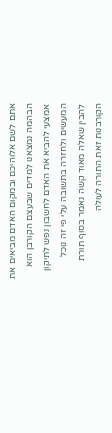אתם לשם אלוהיכם ובמקום האדם מביאים את
הבהמה נמצאנו למדים שבעצם הקורבן הוא
אמצעי להביא את האדם לחשבון נפש לתיקון
המעשים ולחזרה בתשובה עלי פי זה נוכל
להבין שאלה מאוד קשה נאמר בסוף תורת
הקורבנות זאת התורה לעולה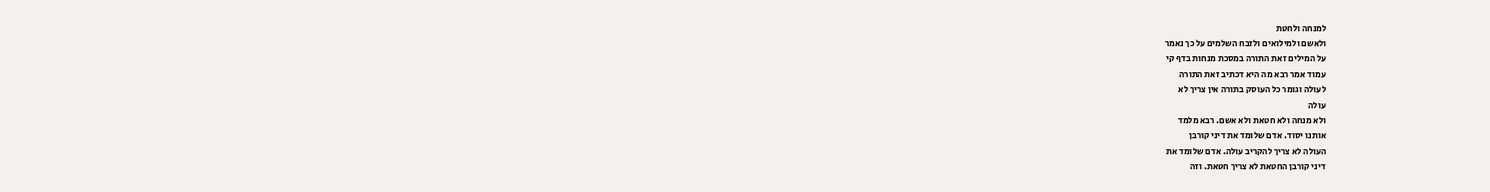למנחה ולחטת
ולאשם ולמילואים ולזבח השלמים על כך נאמר
על המילים זאת התורה במסכת מנחות בדף קי
עמוד אמר רבא מה היא דכתיב זאת התורה
לעולה וגומר כל העוסק בתורה אין צריך לא
עולה
ולא מנחה ולא חטאת ולא אשם. רבא מלמד
אותנו יסוד. אדם שלומד את דיני קורבן
העולה לא צריך להקריב עולה. אדם שלומד את
דיני קורבן החטאת לא צריך חטאת. וזה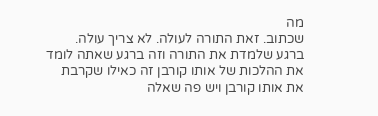מה
שכתוב. זאת התורה לעולה. לא צריך עולה.
ברגע שלמדת את התורה וזה ברגע שאתה לומד
את ההלכות של אותו קורבן זה כאילו שקרבת
את אותו קורבן ויש פה שאלה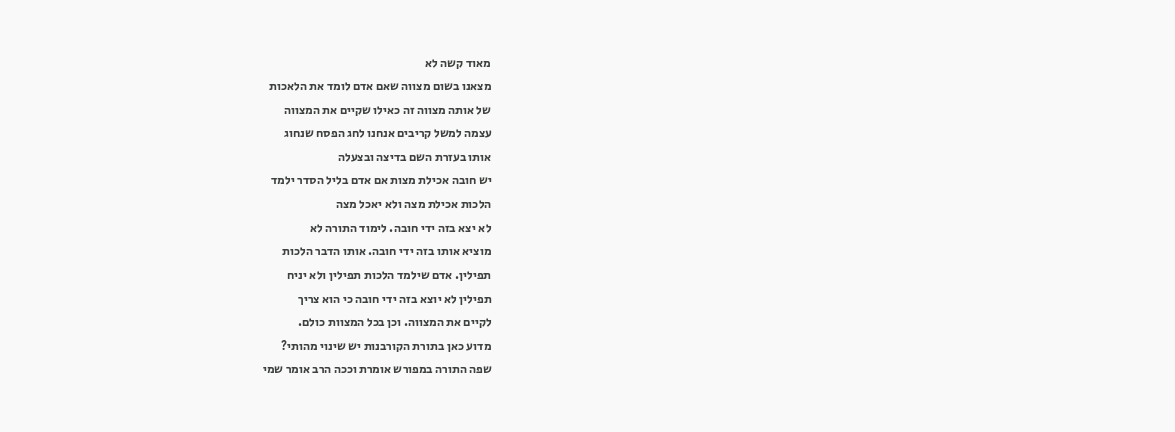מאוד קשה לא
מצאנו בשום מצווה שאם אדם לומד את הלאכות
של אותה מצווה זה כאילו שקיים את המצווה
עצמה למשל קריבים אנחנו לחג הפסח שנחוג
אותו בעזרת השם בדיצה ובצעלה
יש חובה אכילת מצות אם אדם בליל הסדר ילמד
הלכות אכילת מצה ולא יאכל מצה
לא יצא בזה ידי חובה. לימוד התורה לא
מוציא אותו בזה ידי חובה. אותו הדבר הלכות
תפילין. אדם שילמד הלכות תפילין ולא יניח
תפילין לא יוצא בזה ידי חובה כי הוא צריך
לקיים את המצווה. וכן בכל המצוות כולם.
מדוע כאן בתורת הקורבנות יש שינוי מהותי?
שפה התורה במפורש אומרת וככה הרב אומר שמי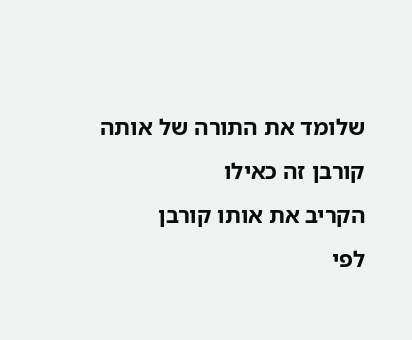שלומד את התורה של אותה קורבן זה כאילו
הקריב את אותו קורבן
לפי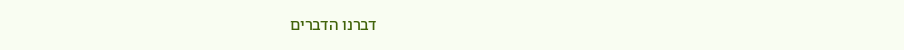דברנו הדברים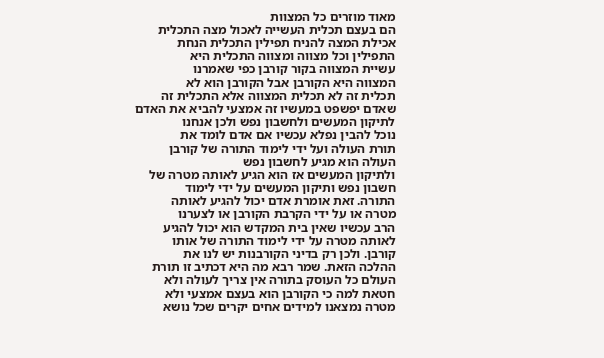מאוד מוזרים כל המצוות
הם בעצם תכלית העשייה לאכול מצה התכלית
אכילת המצה להניח תפילין התכלית הנחת
התפילין וכל מצווה ומצווה התכלית היא
עשיית המצווה בקור קורבן כפי שאמרנו
המצווה היא הקורבן אבל הקורבן הוא לא
תכלית זה לא תכלית המצווה אלא התכלית זה
שאדם יפשפט במעשיו זה אמצעי להביא את האדם
לתיקון המעשים ולחשבון נפש ולכן אנחנו
נוכל להבין נפלא עכשיו אם אדם לומד את
תורת העולה ועל ידי לימוד התורה של קורבן
העולה הוא מגיע לחשבון נפש
ולתיקון המעשים אז הוא הגיע לאותה מטרה של
חשבון נפש ותיקון המעשים על ידי לימוד
התורה. זאת אומרת אדם יכול להגיע לאותה
מטרה או על ידי הקרבת הקורבן או לצערנו
הרב עכשיו שאין בית המקדש הוא יכול להגיע
לאותה מטרה על ידי לימוד התורה של אותו
קורבן. ולכן רק בדיני הקורבנות יש לנו את
ההלכה הזאת. שמר רבא מה היא דכתיב זו תורת
העולם כל העוסק בתורה אין צריך לעולה ולא
חטאת למה כי הקורבן הוא בעצם אמצעי ולא
מטרה נמצאנו למידים אחים יקרים שכל נושא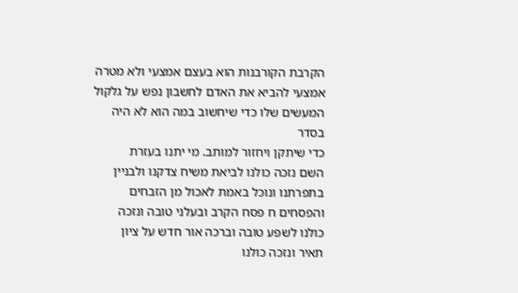הקרבת הקורבנות הוא בעצם אמצעי ולא מטרה
אמצעי להביא את האדם לחשבון נפש על גלקול
המעשים שלו כדי שיחשוב במה הוא לא היה
בסדר
כדי שיתקן ויחזור למותב. מי יתנו בעזרת
השם נזכה כולנו לביאת משיח צדקנו ולבניין
בתפרתנו ונוכל באמת לאכול מן הזבחים
והפסחים ח פסח הקרב ובעלני טובה ונזכה
כולנו לשפע טובה וברכה אור חדש על ציון
תאיר ונזכה כולנו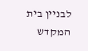לבניין בית המקדש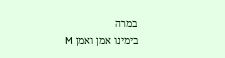במרה
בימינו אמן ואמן M